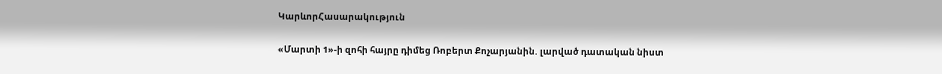ԿարևորՀասարակություն

«Մարտի 1»-ի զոհի հայրը դիմեց Ռոբերտ Քոչարյանին. լարված դատական նիստ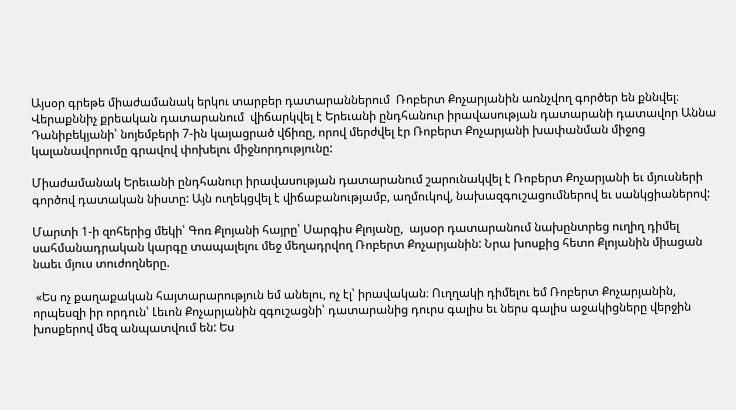Այսօր գրեթե միաժամանակ երկու տարբեր դատարաններում  Ռոբերտ Քոչարյանին առնչվող գործեր են քննվել։  Վերաքննիչ քրեական դատարանում  վիճարկվել է Երեւանի ընդհանուր իրավասության դատարանի դատավոր Աննա Դանիբեկյանի՝ նոյեմբերի 7-ին կայացրած վճիռը, որով մերժվել էր Ռոբերտ Քոչարյանի խափանման միջոց կալանավորումը գրավով փոխելու միջնորդությունը:

Միաժամանակ Երեւանի ընդհանուր իրավասության դատարանում շարունակվել է Ռոբերտ Քոչարյանի եւ մյուսների գործով դատական նիստը: Այն ուղեկցվել է վիճաբանությամբ, աղմուկով, նախազգուշացումներով եւ սանկցիաներով:

Մարտի 1-ի զոհերից մեկի՝ Գոռ Քլոյանի հայրը՝ Սարգիս Քլոյանը,  այսօր դատարանում նախընտրեց ուղիղ դիմել սահմանադրական կարգը տապալելու մեջ մեղադրվող Ռոբերտ Քոչարյանին: Նրա խոսքից հետո Քլոյանին միացան նաեւ մյուս տուժողները.

 «Ես ոչ քաղաքական հայտարարություն եմ անելու, ոչ էլ՝ իրավական։ Ուղղակի դիմելու եմ Ռոբերտ Քոչարյանին, որպեսզի իր որդուն՝ Լեւոն Քոչարյանին զգուշացնի՝ դատարանից դուրս գալիս եւ ներս գալիս աջակիցները վերջին խոսքերով մեզ անպատվում են: Ես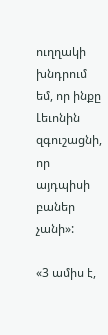ուղղակի խնդրում եմ, որ ինքը Լեւոնին զգուշացնի, որ այդպիսի բաներ չանի»:

«3 ամիս է,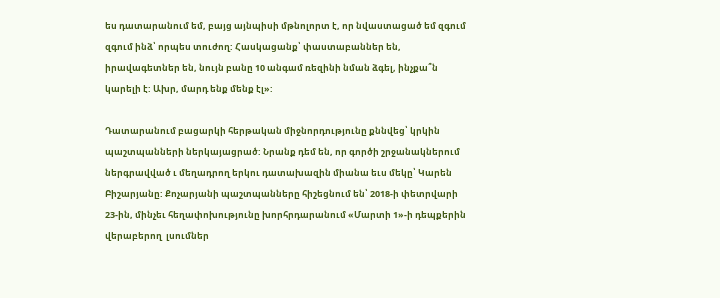ես դատարանում եմ, բայց այնպիսի մթնոլորտ է, որ նվաստացած եմ զգում զգում ինձ՝ որպես տուժող: Հասկացանք՝ փաստաբաններ են, իրավագետներ են, նույն բանը 10 անգամ ռեզինի նման ձգել, ինչքա՞ն կարելի է: Ախր, մարդ ենք մենք էլ»:

Դատարանում բացարկի հերթական միջնորդությունը քննվեց՝ կրկին պաշտպանների ներկայացրած: Նրանք դեմ են, որ գործի շրջանակներում ներգրավված ւ մեղադրող երկու դատախազին միանա եւս մեկը՝ Կարեն Բիշարյանը: Քոչարյանի պաշտպանները հիշեցնում են՝ 2018-ի փետրվարի 23-ին, մինչեւ հեղափոխությունը խորհրդարանում «Մարտի 1»-ի դեպքերին վերաբերող  լսումներ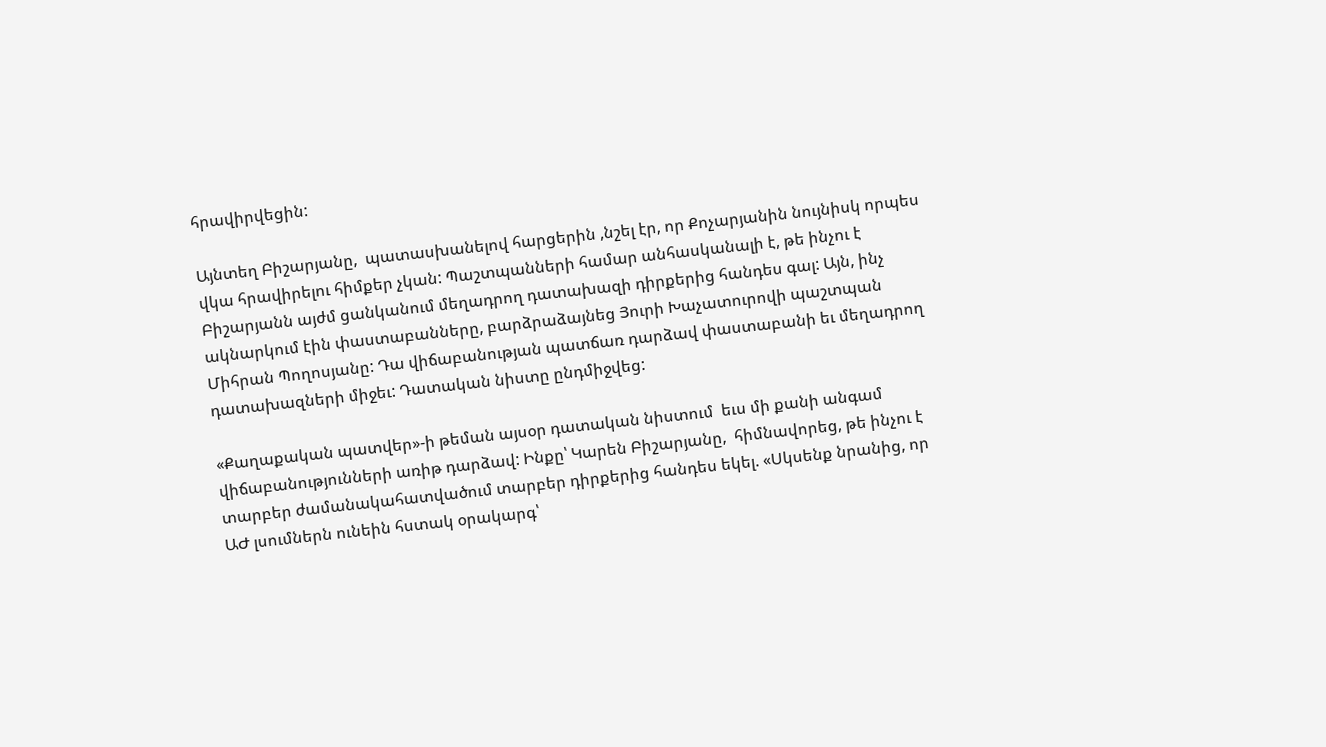հրավիրվեցին:

Այնտեղ Բիշարյանը,  պատասխանելով հարցերին ,նշել էր, որ Քոչարյանին նույնիսկ որպես վկա հրավիրելու հիմքեր չկան: Պաշտպանների համար անհասկանալի է, թե ինչու է Բիշարյանն այժմ ցանկանում մեղադրող դատախազի դիրքերից հանդես գալ: Այն, ինչ ակնարկում էին փաստաբանները, բարձրաձայնեց Յուրի Խաչատուրովի պաշտպան Միհրան Պողոսյանը: Դա վիճաբանության պատճառ դարձավ փաստաբանի եւ մեղադրող դատախազների միջեւ: Դատական նիստը ընդմիջվեց:

«Քաղաքական պատվեր»-ի թեման այսօր դատական նիստում  եւս մի քանի անգամ վիճաբանությունների առիթ դարձավ: Ինքը՝ Կարեն Բիշարյանը,  հիմնավորեց, թե ինչու է տարբեր ժամանակահատվածում տարբեր դիրքերից հանդես եկել. «Սկսենք նրանից, որ ԱԺ լսումներն ունեին հստակ օրակարգ՝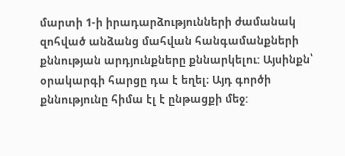մարտի 1-ի իրադարձությունների ժամանակ զոհված անձանց մահվան հանգամանքների քննության արդյունքները քննարկելու: Այսինքն՝ օրակարգի հարցը դա է եղել։ Այդ գործի քննությունը հիմա էլ է ընթացքի մեջ: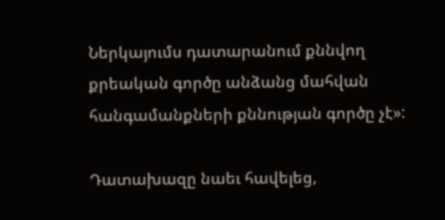Ներկայումս դատարանում քննվող քրեական գործը անձանց մահվան հանգամանքների քննության գործը չէ»:

Դատախազը նաեւ հավելեց,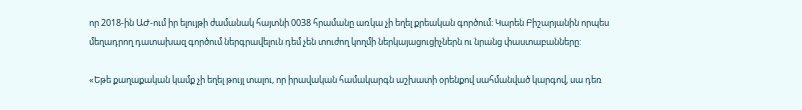որ 2018-ին ԱԺ-ում իր ելույթի ժամանակ հայտնի 0038 հրամանը առկա չի եղել քրեական գործում: Կարեն Բիշարյանին որպես  մեղադրող դատախազ գործում ներգրավելուն դեմ չեն տուժող կողմի ներկայացուցիչներն ու նրանց փաստաբանները:

«Եթե քաղաքական կամք չի եղել թույլ տալու, որ իրավական համակարգն աշխատի օրենքով սահմանված կարգով, սա դեռ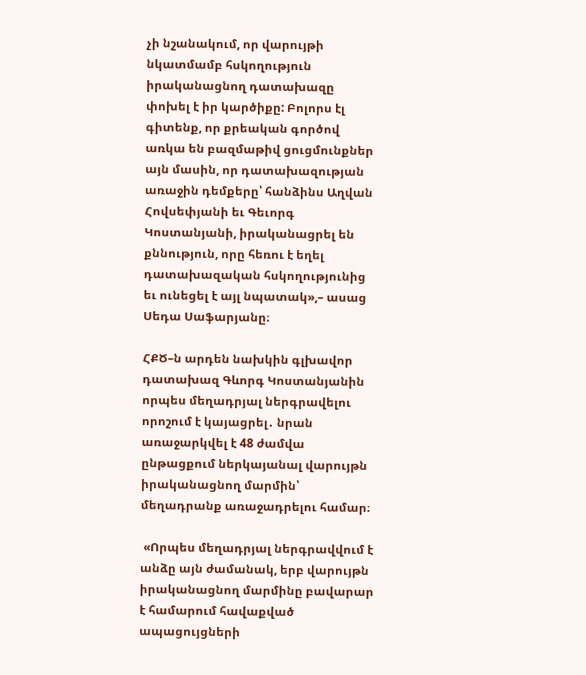չի նշանակում, որ վարույթի նկատմամբ հսկողություն իրականացնող դատախազը փոխել է իր կարծիքը: Բոլորս էլ գիտենք, որ քրեական գործով առկա են բազմաթիվ ցուցմունքներ այն մասին, որ դատախազության առաջին դեմքերը՝ հանձինս Աղվան Հովսեփյանի եւ Գեւորգ Կոստանյանի, իրականացրել են քննություն, որը հեռու է եղել դատախազական հսկողությունից եւ ունեցել է այլ նպատակ»,– ասաց Սեդա Սաֆարյանը։

ՀՔԾ–ն արդեն նախկին գլխավոր դատախազ Գևորգ Կոստանյանին որպես մեղադրյալ ներգրավելու որոշում է կայացրել․ նրան առաջարկվել է 48 ժամվա ընթացքում ներկայանալ վարույթն իրականացնող մարմին՝ մեղադրանք առաջադրելու համար։

 «Որպես մեղադրյալ ներգրավվում է անձը այն ժամանակ, երբ վարույթն իրականացնող մարմինը բավարար է համարում հավաքված ապացույցների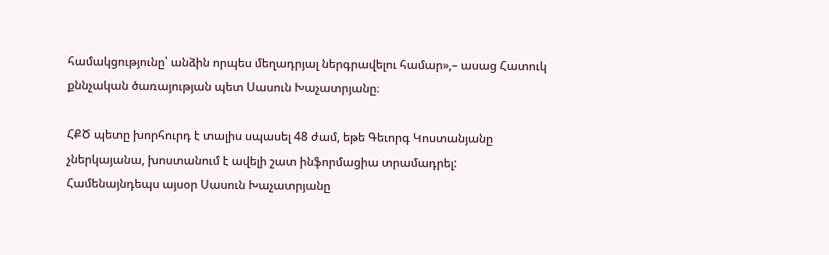համակցությունը՝ անձին որպես մեղադրյալ ներգրավելու համար»,– ասաց Հատուկ քննչական ծառայության պետ Սասուն Խաչատրյանը։

ՀՔԾ պետը խորհուրդ է տալիս սպասել 48 ժամ, եթե Գեւորգ Կոստանյանը չներկայանա, խոստանում է ավելի շատ ինֆորմացիա տրամադրել: Համենայնդեպս այսօր Սասուն Խաչատրյանը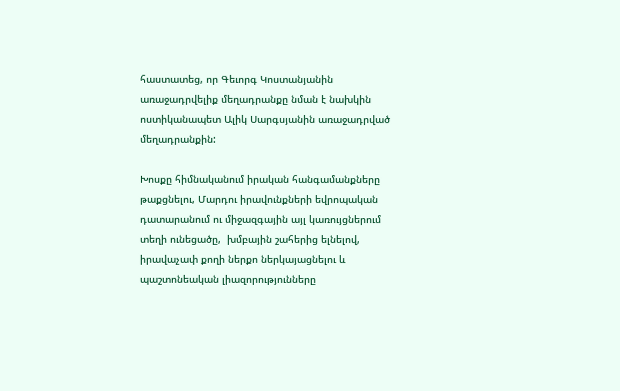հաստատեց, որ Գեւորգ Կոստանյանին առաջադրվելիք մեղադրանքը նման է նախկին ոստիկանապետ Ալիկ Սարգսյանին առաջադրված մեղադրանքին:

Խոսքը հիմնականում իրական հանգամանքները թաքցնելու, Մարդու իրավունքների եվրոպական դատարանում ու միջազգային այլ կառույցներում տեղի ունեցածը,  խմբային շահերից ելնելով,  իրավաչափ քողի ներքո ներկայացնելու և  պաշտոնեական լիազորությունները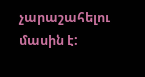չարաշահելու մասին է: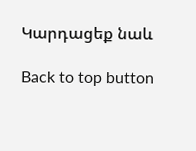Կարդացեք նաև

Back to top button